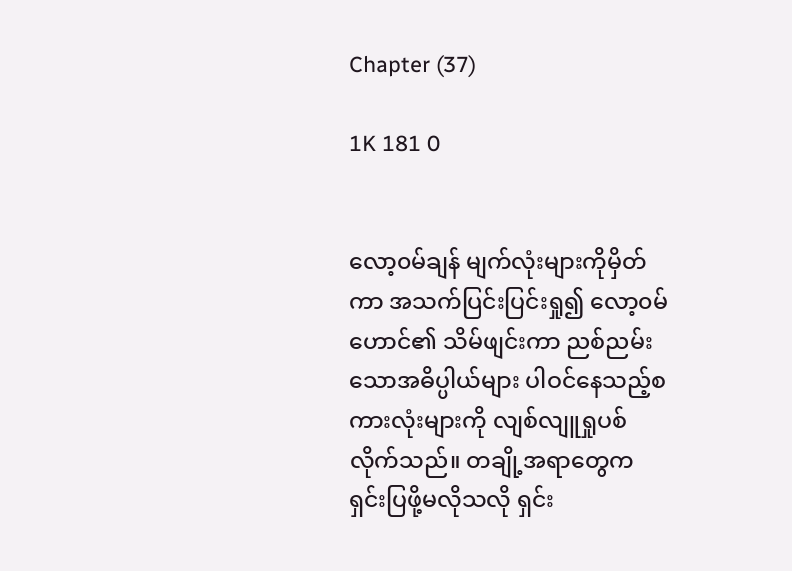Chapter (37)

1K 181 0


လော့၀မ်ချန် မျက်လုံးများကိုမှိတ်ကာ အသက်ပြင်းပြင်းရှု၍ လော့၀မ်ဟောင်၏ သိမ်ဖျင်းကာ ညစ်ညမ်းသောအဓိပ္ပါယ်များ ပါဝင်နေသည့်စကားလုံးများကို လျစ်လျူရှုပစ်လိုက်သည်။ တချို့အရာတွေက ရှင်းပြဖို့မလိုသလို ရှင်း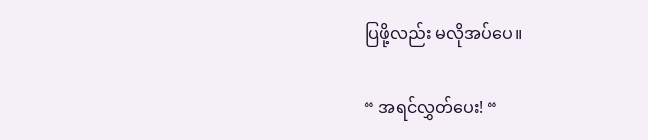ပြဖို့လည်း မလိုအပ်ပေ။

“ အရင်လွှတ်ပေး! “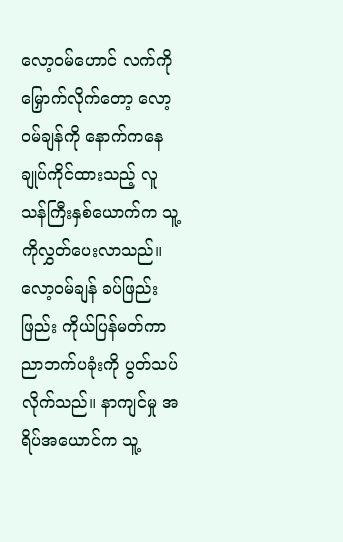လော့၀မ်ဟောင် လက်ကိုမြှောက်လိုက်တော့ လော့၀မ်ချန်ကို နောက်ကနေချုပ်ကိုင်ထားသည့် လူသန်ကြီးနှစ်ယောက်က သူ့ကိုလွှတ်ပေးလာသည်။ လော့၀မ်ချန် ခပ်ဖြည်းဖြည်း ကိုယ်ပြန်မတ်ကာ ညာဘက်ပခုံးကို ပွတ်သပ်လိုက်သည်။ နာကျင်မှု အရိပ်အယောင်က သူ့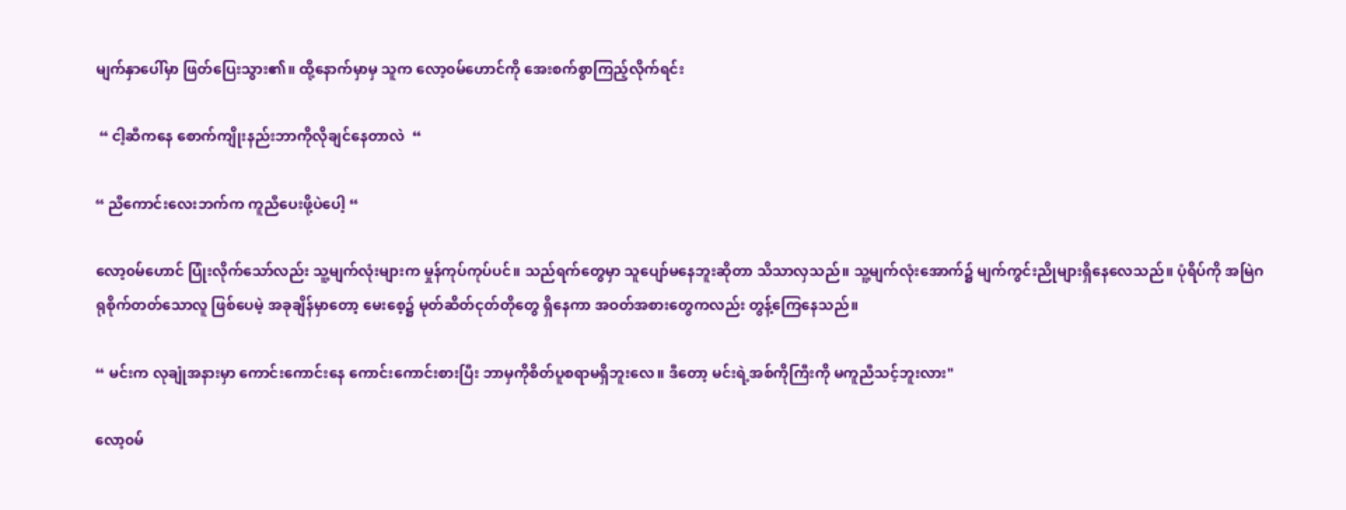မျက်နှာပေါ်မှာ ဖြတ်ပြေးသွား၏။ ထို့နောက်မှာမှ သူက လော့၀မ်ဟောင်ကို အေးစက်စွာကြည့်လိုက်ရင်း

 “ ငါ့ဆီကနေ စောက်ကျိုးနည်းဘာကိုလိုချင်နေတာလဲ  “

“ ညီကောင်းလေးဘက်က ကူညီပေးဖို့ပဲပေါ့ “

လော့၀မ်ဟောင် ပြုံးလိုက်သော်လည်း သူ့မျက်လုံးများက မှုန်ကုပ်ကုပ်ပင်။ သည်ရက်တွေမှာ သူပျော်မနေဘူးဆိုတာ သိသာလှသည်။ သူ့မျက်လုံးအောက်၌ မျက်ကွင်းညိုများရှိနေလေသည်။ ပုံရိပ်ကို အမြဲဂရုစိုက်တတ်သောလူ ဖြစ်ပေမဲ့ အခုချိန်မှာတော့ မေးစေ့၌ မုတ်ဆိတ်ငုတ်တိုတွေ ရှိနေကာ အဝတ်အစားတွေကလည်း တွန့်ကြေနေသည်။

“ မင်းက လုချုံအနားမှာ ကောင်းကောင်းနေ ကောင်းကောင်းစားပြီး ဘာမှကိုစိတ်ပူစရာမရှိဘူးလေ။ ဒီတော့ မင်းရဲ့အစ်ကိုကြီးကို မကူညီသင့်ဘူးလား"

လော့၀မ်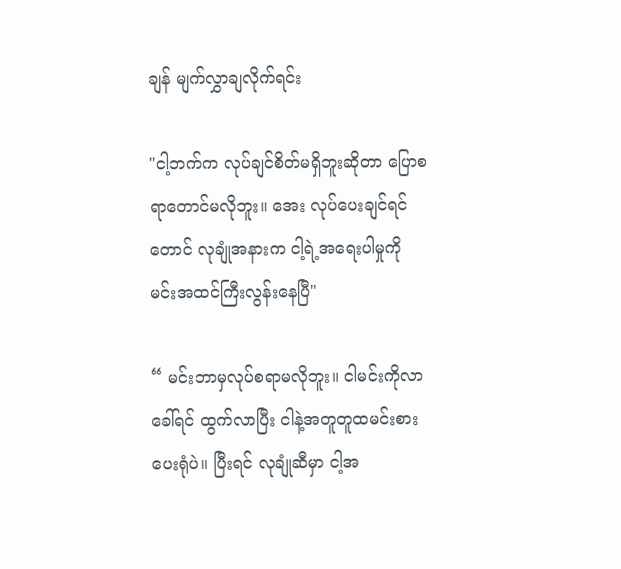ချန် မျက်လွှာချလိုက်ရင်း

"ငါ့ဘက်က လုပ်ချင်စိတ်မရှိဘူးဆိုတာ ပြောစရာတောင်မလိုဘူး။ အေး လုပ်ပေးချင်ရင်တောင် လုချုံအနားက ငါ့ရဲ့အရေးပါမှုကို မင်းအထင်ကြီးလွန်းနေပြီ"

“ မင်းဘာမှလုပ်စရာမလိုဘူး။ ငါမင်းကိုလာခေါ်ရင် ထွက်လာပြီး ငါနဲ့အတူတူထမင်းစားပေးရုံပဲ။ ပြီးရင် လုချုံဆီမှာ ငါ့အ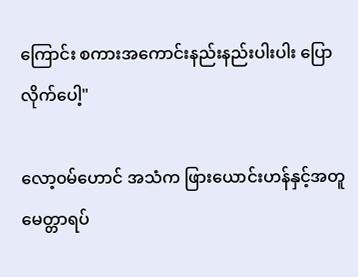ကြောင်း စကားအကောင်းနည်းနည်းပါးပါး ပြောလိုက်ပေါ့"

လော့၀မ်ဟောင် အသံက ဖြားယောင်းဟန်နှင့်အတူ မေတ္တာရပ်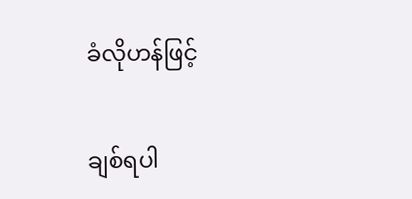ခံလိုဟန်ဖြင့်

ချစ်ရပါ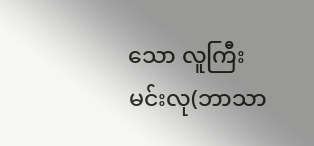သော လူကြီးမင်းလု(ဘာသာ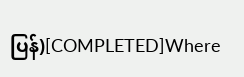ပြန်)[COMPLETED]Where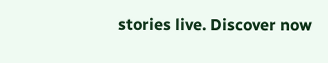stories live. Discover now